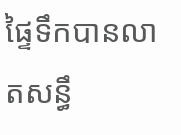ផ្ទៃទឹកបានលាតសន្ធឹ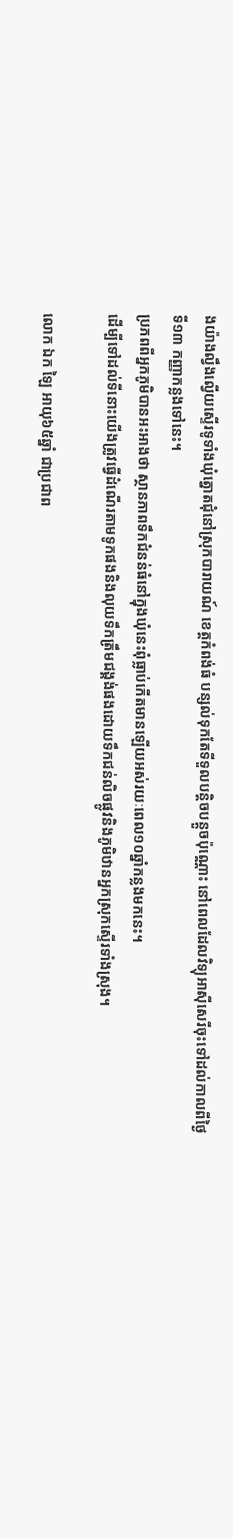ងយ៉ាងល្វឹងល្វើយស្ទើរទូទាំងឃុំត្នោតជុំនៅស្រុកបារាយណ៍ ខេត្តកំពង់ធំ បន្សល់ទុកតែទីទួលបន្តិចបន្តួចប៉ុណ្ណោះ នៅពេលដែលវិទ្យុអាស៊ីសេរីចុះទៅដល់កាលពីថ្ងៃទី១៣ កញ្ញាកន្លងទៅនេះ។
ប្រភពពីអ្នកភូមិបានអះអាងថា ស្ថានភាពទឹកជំនន់ធំនៅក្នុងឃុំនេះពុំធ្លាប់កើតមានឡើយអស់រយៈពេល១០ឆ្នាំកន្លងមកនេះ។
ដើម្បីទៅដល់ទីនោះយើងត្រូវធ្វើដំណើរតាមទូកផងនិងលុយទឹកត្រឹមជង្គង់ផងដោយទឹកជន់លិចផ្លូវនិងភូមិឋានអ្នកស្រុកស្ទើរទាំងស្រុង។

លោក ឯក ឡៃ អាយុ៦៥ឆ្នាំ ជាប្រជាព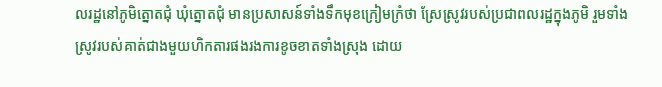លរដ្ឋនៅភូមិត្នោតជុំ ឃុំត្នោតជុំ មានប្រសាសន៍ទាំងទឹកមុខក្រៀមក្រំថា ស្រែស្រូវរបស់ប្រជាពលរដ្ឋក្នុងភូមិ រួមទាំងស្រូវរបស់គាត់ជាងមួយហិកតារផងរងការខូចខាតទាំងស្រុង ដោយ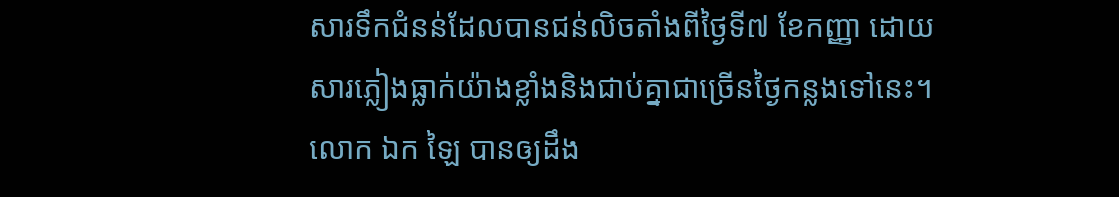សារទឹកជំនន់ដែលបានជន់លិចតាំងពីថ្ងៃទី៧ ខែកញ្ញា ដោយសារភ្លៀងធ្លាក់យ៉ាងខ្លាំងនិងជាប់គ្នាជាច្រើនថ្ងៃកន្លងទៅនេះ។
លោក ឯក ឡៃ បានឲ្យដឹង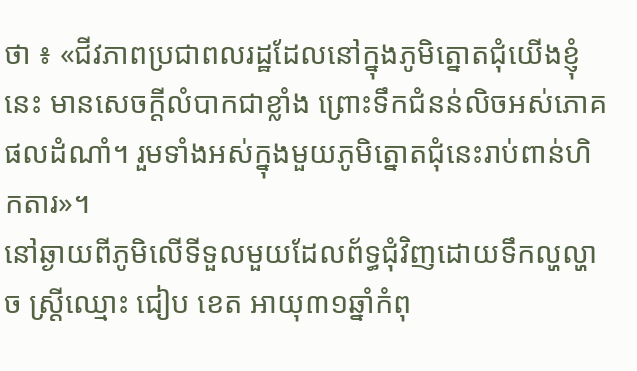ថា ៖ «ជីវភាពប្រជាពលរដ្ឋដែលនៅក្នុងភូមិត្នោតជុំយើងខ្ញុំនេះ មានសេចក្ដីលំបាកជាខ្លាំង ព្រោះទឹកជំនន់លិចអស់ភោគផលដំណាំ។ រួមទាំងអស់ក្នុងមួយភូមិត្នោតជុំនេះរាប់ពាន់ហិកតារ»។
នៅឆ្ងាយពីភូមិលើទីទួលមួយដែលព័ទ្ធជុំវិញដោយទឹកល្ហល្ហាច ស្ត្រីឈ្មោះ ជៀប ខេត អាយុ៣១ឆ្នាំកំពុ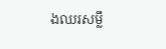ងឈរសម្លឹ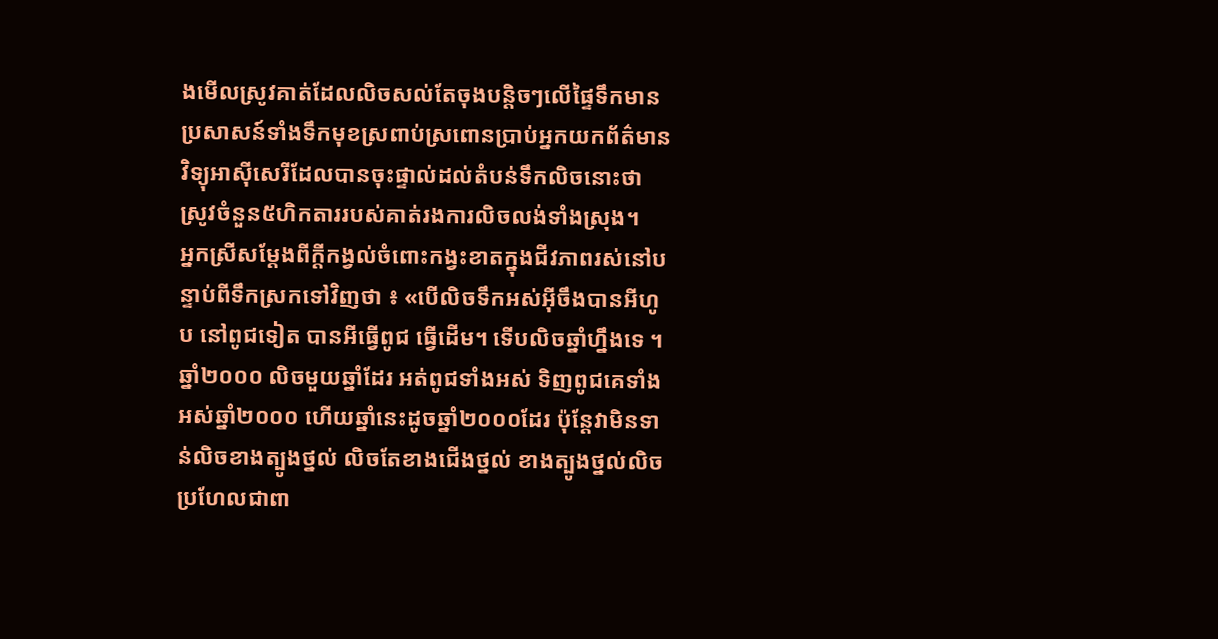ងមើលស្រូវគាត់ដែលលិចសល់តែចុងបន្តិចៗលើផ្ទៃទឹកមានប្រសាសន៍ទាំងទឹកមុខស្រពាប់ស្រពោនប្រាប់អ្នកយកព័ត៌មានវិទ្យុអាស៊ីសេរីដែលបានចុះផ្ទាល់ដល់តំបន់ទឹកលិចនោះថា ស្រូវចំនួន៥ហិកតាររបស់គាត់រងការលិចលង់ទាំងស្រុង។
អ្នកស្រីសម្តែងពីក្តីកង្វល់ចំពោះកង្វះខាតក្នុងជីវភាពរស់នៅបន្ទាប់ពីទឹកស្រកទៅវិញថា ៖ «បើលិចទឹកអស់អ៊ីចឹងបានអីហូប នៅពូជទៀត បានអីធ្វើពូជ ធ្វើដើម។ ទើបលិចឆ្នាំហ្នឹងទេ ។ ឆ្នាំ២០០០ លិចមួយឆ្នាំដែរ អត់ពូជទាំងអស់ ទិញពូជគេទាំងអស់ឆ្នាំ២០០០ ហើយឆ្នាំនេះដូចឆ្នាំ២០០០ដែរ ប៉ុន្តែវាមិនទាន់លិចខាងត្បូងថ្នល់ លិចតែខាងជើងថ្នល់ ខាងត្បូងថ្នល់លិចប្រហែលជាពា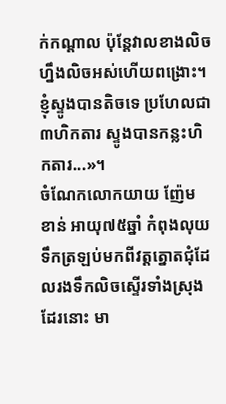ក់កណ្ដាល ប៉ុន្តែវាលខាងលិចហ្នឹងលិចអស់ហើយពង្រោះ។ ខ្ញុំស្ទូងបានតិចទេ ប្រហែលជា៣ហិកតារ ស្ទូងបានកន្លះហិកតារ...»។
ចំណែកលោកយាយ ញ៉ែម ខាន់ អាយុ៧៥ឆ្នាំ កំពុងលុយទឹកត្រឡប់មកពីវត្តត្នោតជុំដែលរងទឹកលិចស្ទើរទាំងស្រុងដែរនោះ មា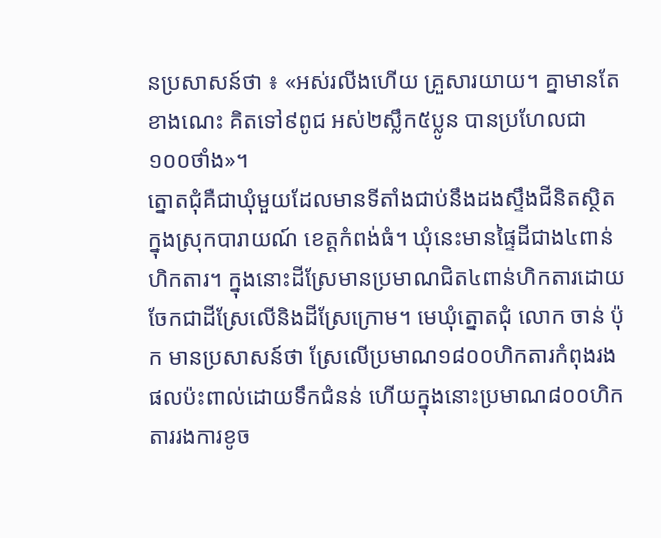នប្រសាសន៍ថា ៖ «អស់រលីងហើយ គ្រួសារយាយ។ គ្នាមានតែខាងណេះ គិតទៅ៩ពូជ អស់២ស្លឹក៥ប្លូន បានប្រហែលជា១០០ថាំង»។
ត្នោតជុំគឺជាឃុំមួយដែលមានទីតាំងជាប់នឹងដងស្ទឹងជីនិតស្ថិតក្នុងស្រុកបារាយណ៍ ខេត្តកំពង់ធំ។ ឃុំនេះមានផ្ទៃដីជាង៤ពាន់ហិកតារ។ ក្នុងនោះដីស្រែមានប្រមាណជិត៤ពាន់ហិកតារដោយចែកជាដីស្រែលើនិងដីស្រែក្រោម។ មេឃុំត្នោតជុំ លោក ចាន់ ប៉ុក មានប្រសាសន៍ថា ស្រែលើប្រមាណ១៨០០ហិកតារកំពុងរងផលប៉ះពាល់ដោយទឹកជំនន់ ហើយក្នុងនោះប្រមាណ៨០០ហិកតាររងការខូច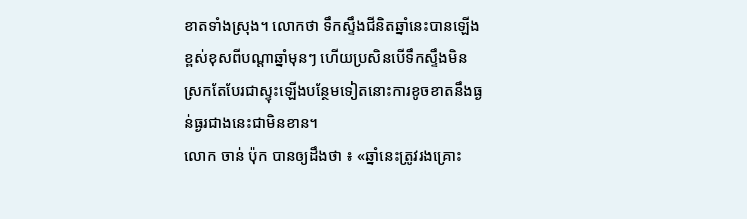ខាតទាំងស្រុង។ លោកថា ទឹកស្ទឹងជីនិតឆ្នាំនេះបានឡើងខ្ពស់ខុសពីបណ្តាឆ្នាំមុនៗ ហើយប្រសិនបើទឹកស្ទឹងមិនស្រកតែបែរជាស្ទុះឡើងបន្ថែមទៀតនោះការខូចខាតនឹងធ្ងន់ធ្ងរជាងនេះជាមិនខាន។
លោក ចាន់ ប៉ុក បានឲ្យដឹងថា ៖ «ឆ្នាំនេះត្រូវរងគ្រោះ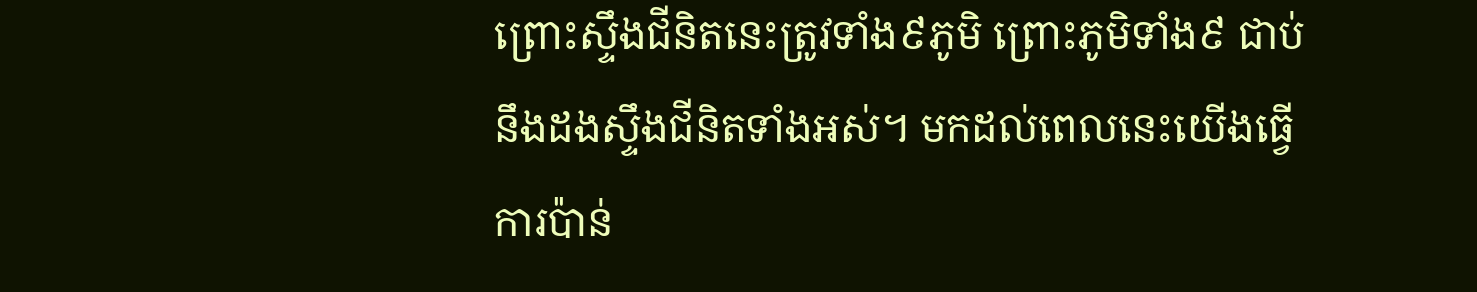ព្រោះស្ទឹងជីនិតនេះត្រូវទាំង៩ភូមិ ព្រោះភូមិទាំង៩ ជាប់នឹងដងស្ទឹងជីនិតទាំងអស់។ មកដល់ពេលនេះយើងធ្វើការប៉ាន់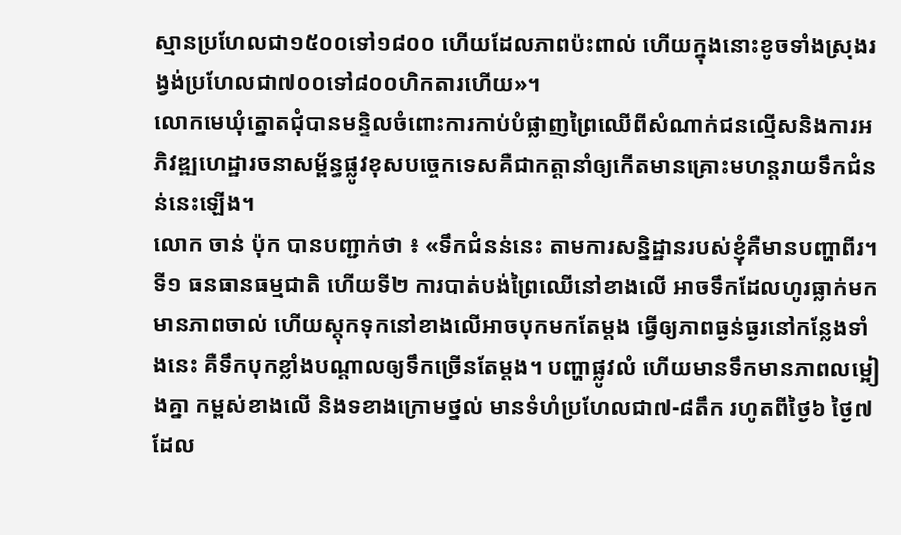ស្មានប្រហែលជា១៥០០ទៅ១៨០០ ហើយដែលភាពប៉ះពាល់ ហើយក្នុងនោះខូចទាំងស្រុងរង្វង់ប្រហែលជា៧០០ទៅ៨០០ហិកតារហើយ»។
លោកមេឃុំត្នោតជុំបានមន្ទិលចំពោះការកាប់បំផ្លាញព្រៃឈើពីសំណាក់ជនល្មើសនិងការអភិវឌ្ឍហេដ្ឋារចនាសម្ព័ន្ធផ្លូវខុសបច្ចេកទេសគឺជាកត្តានាំឲ្យកើតមានគ្រោះមហន្តរាយទឹកជំនន់នេះឡើង។
លោក ចាន់ ប៉ុក បានបញ្ជាក់ថា ៖ «ទឹកជំនន់នេះ តាមការសន្និដ្ឋានរបស់ខ្ញុំគឺមានបញ្ហាពីរ។ ទី១ ធនធានធម្មជាតិ ហើយទី២ ការបាត់បង់ព្រៃឈើនៅខាងលើ អាចទឹកដែលហូរធ្លាក់មកមានភាពចាល់ ហើយស្តុកទុកនៅខាងលើអាចបុកមកតែម្ដង ធ្វើឲ្យភាពធ្ងន់ធ្ងរនៅកន្លែងទាំងនេះ គឺទឹកបុកខ្លាំងបណ្ដាលឲ្យទឹកច្រើនតែម្ដង។ បញ្ហាផ្លូវលំ ហើយមានទឹកមានភាពលម្អៀងគ្នា កម្ពស់ខាងលើ និងទខាងក្រោមថ្នល់ មានទំហំប្រហែលជា៧-៨តឹក រហូតពីថ្ងៃ៦ ថ្ងៃ៧ ដែល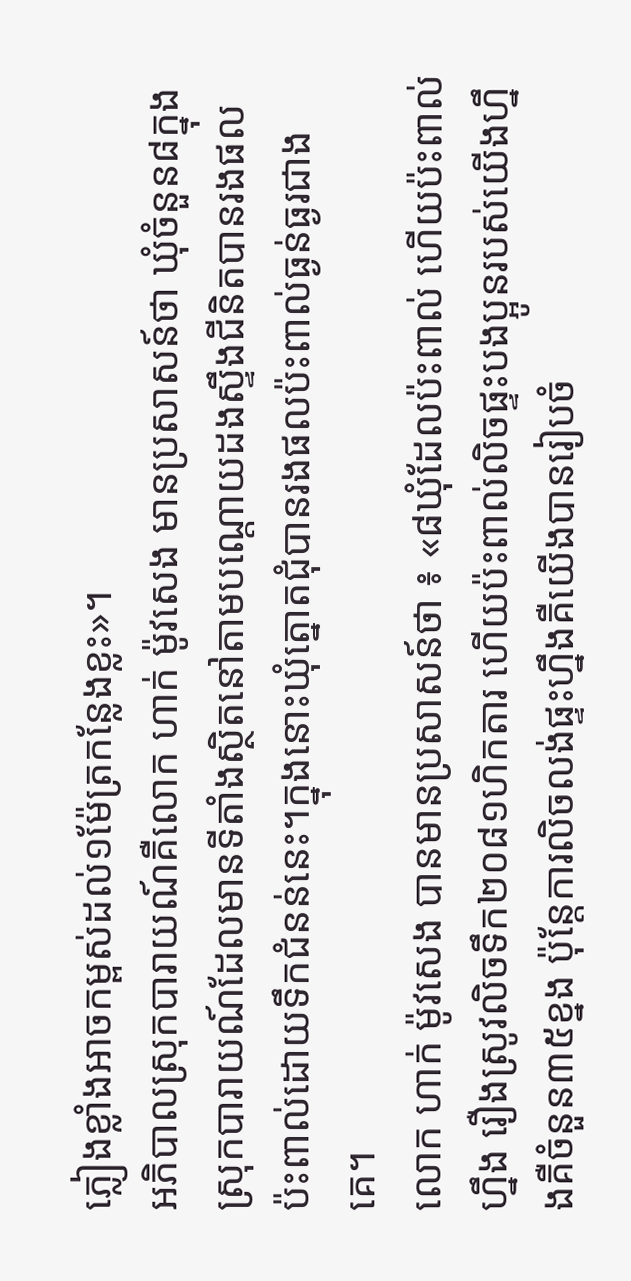ភ្លៀងខ្លាំងអាចកម្ពស់ដល់១ម៉ែត្រកន្លែងខ្លះ»។
អភិបាលស្រុកបារាយណ៍គឺលោក ហាក់ ម៉ូវសេង មានប្រសាសន៍ថា ឃុំចំនួន៨ក្នុងស្រុកបារាយណ៍ដែលមានទីតាំងស្ថិតនៅតាមបណ្តោយដងស្ទឹងជីនិតបានរងផលប៉ះពាល់ដោយទឹកជំនន់នេះ។ក្នុងនោះឃុំត្នោតជុំបានរងផលប៉ះពាល់ធ្ងន់ធ្ងរជាងគេ។
លោក ហាក់ ម៉ូវសេង បានមានប្រសាសន៍ថា ៖ «៨ឃុំដែលប៉ះពាល់ ហើយប៉ះពាល់ហ្នឹង រឿងស្រូវលិចទឹក២០៨១ហិកតារ ហើយប៉ះពាល់លិចផ្ទះបងប្អូនរបស់យើងហ្នឹងគឺចំនួន៣៥ខ្នង ប៉ុន្តែការលិចលង់ផ្ទះហ្នឹងគឺយើងបានរៀបចំ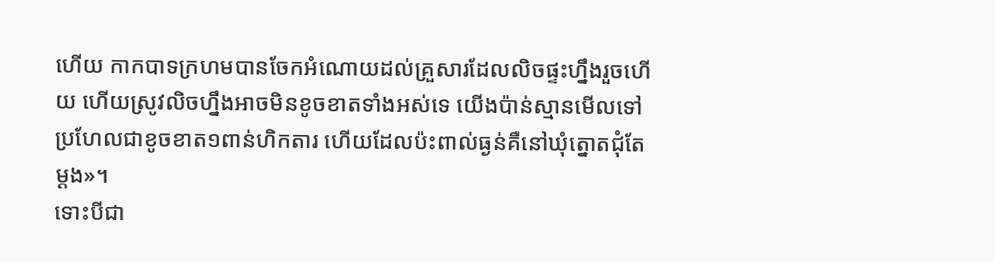ហើយ កាកបាទក្រហមបានចែកអំណោយដល់គ្រួសារដែលលិចផ្ទះហ្នឹងរួចហើយ ហើយស្រូវលិចហ្នឹងអាចមិនខូចខាតទាំងអស់ទេ យើងប៉ាន់ស្មានមើលទៅប្រហែលជាខូចខាត១ពាន់ហិកតារ ហើយដែលប៉ះពាល់ធ្ងន់គឺនៅឃុំត្នោតជុំតែម្ដង»។
ទោះបីជា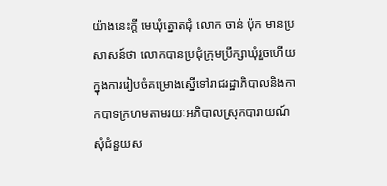យ៉ាងនេះក្តី មេឃុំត្នោតជុំ លោក ចាន់ ប៉ុក មានប្រសាសន៍ថា លោកបានប្រជុំក្រុមប្រឹក្សាឃុំរួចហើយក្នុងការរៀបចំគម្រោងស្នើទៅរាជរដ្ឋាភិបាលនិងកាកបាទក្រហមតាមរយៈអភិបាលស្រុកបារាយណ៍សុំជំនួយស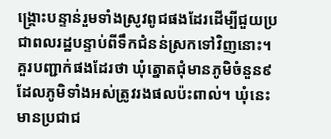ង្គ្រោះបន្ទាន់រួមទាំងស្រូវពូជផងដែរដើម្បីជួយប្រជាពលរដ្ឋបន្ទាប់ពីទឹកជំនន់ស្រកទៅវិញនោះ។
គួរបញ្ជាក់ផងដែរថា ឃុំត្នោតជុំមានភូមិចំនួន៩ដែលភូមិទាំងអស់ត្រូវរងផលប៉ះពាល់។ ឃុំនេះមានប្រជាជ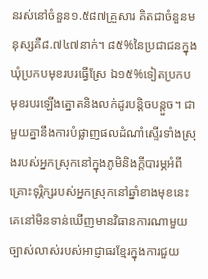នរស់នៅចំនួន១.៥៨៧គ្រួសារ គិតជាចំនួនមនុស្សគឺ៨.៧៤៧នាក់។ ៨៥%នៃប្រជាជនក្នុងឃុំប្រកបមុខរបរធ្វើស្រែ ឯ១៥%ទៀតប្រកបមុខរបរឡើងត្នោតនិងលក់ដូរបន្តិចបន្តួច។ ជាមួយគ្នានឹងការបំផ្លាញផលដំណាំស្ទើរទាំងស្រុងរបស់អ្នកស្រុកនៅក្នុងភូមិនិងក្តីបារម្ភអំពីគ្រោះទុរ្ភិក្សរបស់អ្នកស្រុកនៅឆ្នាំខាងមុខនេះ គេនៅមិនទាន់ឃើញមានវិធានការណាមួយច្បាស់លាស់របស់អាជ្ញាធរខ្មែរក្នុងការជួយ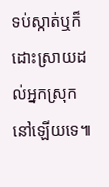ទប់ស្កាត់ឬក៏ដោះស្រាយដល់អ្នកស្រុកនៅឡើយទេ៕